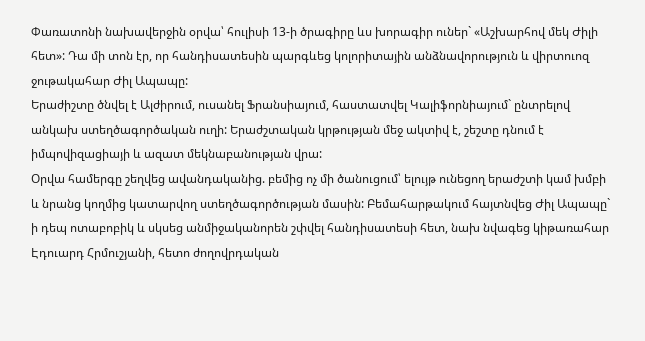Փառատոնի նախավերջին օրվա՝ հուլիսի 13-ի ծրագիրը ևս խորագիր ուներ` «Աշխարհով մեկ Ժիլի հետ»: Դա մի տոն էր, որ հանդիսատեսին պարգևեց կոլորիտային անձնավորություն և վիրտուոզ ջութակահար Ժիլ Ապապը:
Երաժիշտը ծնվել է Ալժիրում, ուսանել Ֆրանսիայում, հաստատվել Կալիֆորնիայում` ընտրելով անկախ ստեղծագործական ուղի: Երաժշտական կրթության մեջ ակտիվ է, շեշտը դնում է իմպովիզացիայի և ազատ մեկնաբանության վրա:
Օրվա համերգը շեղվեց ավանդականից. բեմից ոչ մի ծանուցում՝ ելույթ ունեցող երաժշտի կամ խմբի և նրանց կողմից կատարվող ստեղծագործության մասին: Բեմահարթակում հայտնվեց Ժիլ Ապապը` ի դեպ ոտաբոբիկ և սկսեց անմիջականորեն շփվել հանդիսատեսի հետ, նախ նվագեց կիթառահար Էդուարդ Հրմուշյանի, հետո ժողովրդական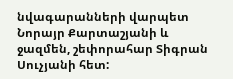նվագարանների վարպետ Նորայր Քարտաշյանի և ջազմեն, շեփորահար Տիգրան Սուչյանի հետ: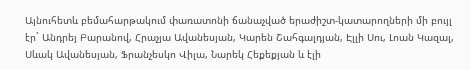Այնուհետև բեմահարթակում փառատոնի ճանաչված երաժիշտ-կատարողների մի բույլ էր` Անդրեյ Բարանով, Հրաչյա Ավանեսյան, Կարեն Շահգալդյան, Էլլի Սու, Լոան Կազալ, Սևակ Ավանեսյան, Ֆրանչեսկո Վիլա, Նարեկ Հեքեքյան և էլի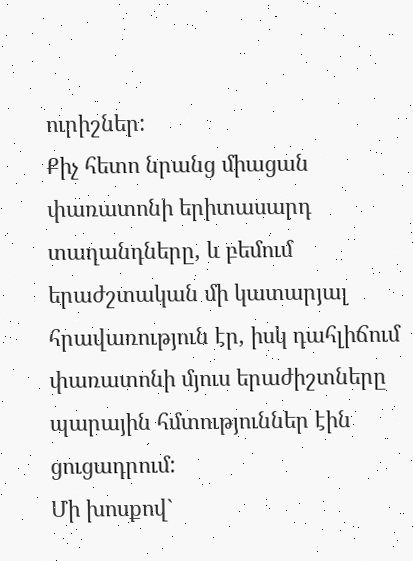ուրիշներ:
Քիչ հետո նրանց միացան փառատոնի երիտասարդ տաղանդները, և բեմում երաժշտական մի կատարյալ հրավառություն էր, իսկ դահլիճում փառատոնի մյուս երաժիշտները պարային հմտություններ էին ցուցադրում:
Մի խոսքով`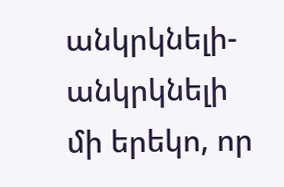անկրկնելի-անկրկնելի մի երեկո, որ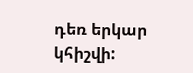դեռ երկար կհիշվի: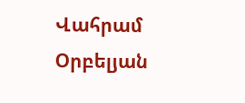Վահրամ Օրբելյան